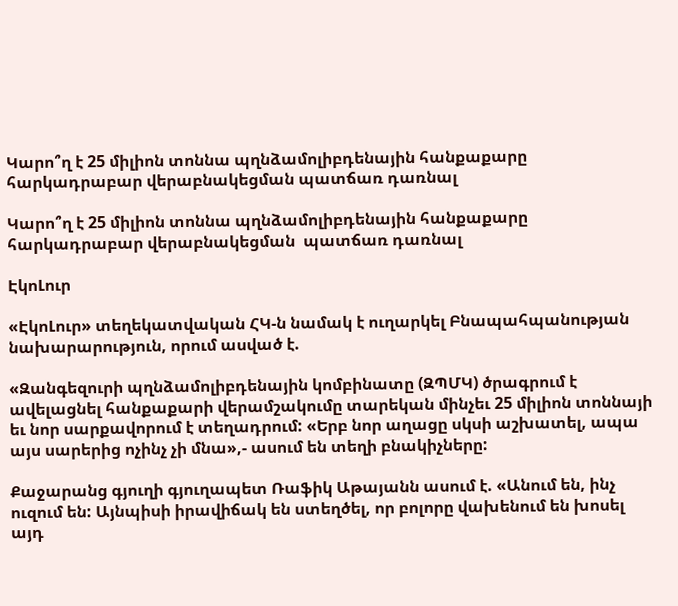Կարո՞ղ է 25 միլիոն տոննա պղնձամոլիբդենային հանքաքարը հարկադրաբար վերաբնակեցման պատճառ դառնալ

Կարո՞ղ է 25 միլիոն տոննա պղնձամոլիբդենային հանքաքարը հարկադրաբար վերաբնակեցման  պատճառ դառնալ

ԷկոԼուր

«ԷկոԼուր» տեղեկատվական ՀԿ-ն նամակ է ուղարկել Բնապահպանության նախարարություն, որում ասված է.

«Զանգեզուրի պղնձամոլիբդենային կոմբինատը (ԶՊՄԿ) ծրագրում է ավելացնել հանքաքարի վերամշակումը տարեկան մինչեւ 25 միլիոն տոննայի եւ նոր սարքավորում է տեղադրում: «Երբ նոր աղացը սկսի աշխատել, ապա այս սարերից ոչինչ չի մնա»,- ասում են տեղի բնակիչները:

Քաջարանց գյուղի գյուղապետ Ռաֆիկ Աթայանն ասում է. «Անում են, ինչ ուզում են: Այնպիսի իրավիճակ են ստեղծել, որ բոլորը վախենում են խոսել այդ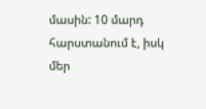մասին: 10 մարդ հարստանում է, իսկ մեր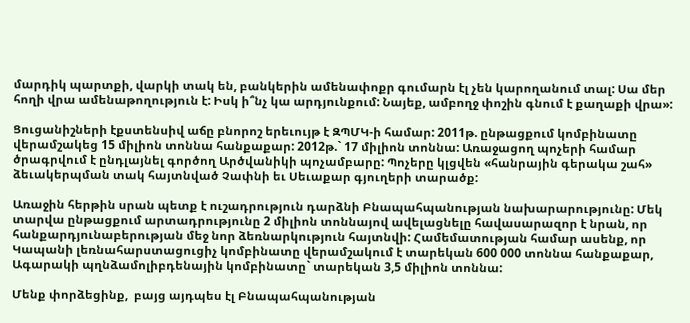մարդիկ պարտքի, վարկի տակ են, բանկերին ամենափոքր գումարն էլ չեն կարողանում տալ: Սա մեր հողի վրա ամենաթողություն է: Իսկ ի՞նչ կա արդյունքում: Նայեք, ամբողջ փոշին գնում է քաղաքի վրա»:

Ցուցանիշների էքստենսիվ աճը բնորոշ երեւույթ է ԶՊՄԿ-ի համար: 2011թ. ընթացքում կոմբինատը վերամշակեց 15 միլիոն տոննա հանքաքար: 2012թ.` 17 միլիոն տոննա: Առաջացող պոչերի համար ծրագրվում է ընդլայնել գործող Արծվանիկի պոչամբարը: Պոչերը կլցվեն «հանրային գերակա շահ» ձեւակերպման տակ հայտնված Չափնի եւ Սեւաքար գյուղերի տարածք:

Առաջին հերթին սրան պետք է ուշադրություն դարձնի Բնապահպանության նախարարությունը: Մեկ տարվա ընթացքում արտադրությունը 2 միլիոն տոննայով ավելացնելը հավասարազոր է նրան, որ հանքարդյունաբերության մեջ նոր ձեռնարկություն հայտնվի: Համեմատության համար ասենք, որ Կապանի լեռնահարստացուցիչ կոմբինատը վերամշակում է տարեկան 600 000 տոննա հանքաքար, Ագարակի պղնձամոլիբդենային կոմբինատը` տարեկան 3,5 միլիոն տոննա:

Մենք փորձեցինք,  բայց այդպես էլ Բնապահպանության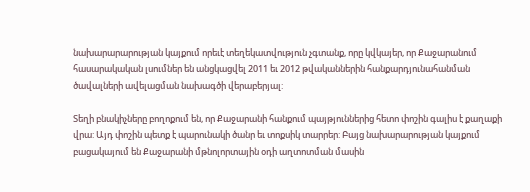նախարարարության կայքում որեւէ տեղեկատվություն չգտանք, որը կվկայեր, որ Քաջարանում հասարակական լսումներ են անցկացվել 2011 եւ 2012 թվականներին հանքարդյունահանման ծավալների ավելացման նախագծի վերաբերյալ:

Տեղի բնակիչները բողոքում են, որ Քաջարանի հանքում պայթյուններից հետո փոշին գալիս է քաղաքի վրա: Այդ փոշին պետք է պարունակի ծանր եւ տոքսիկ տարրեր: Բայց նախարարության կայքում բացակայում են Քաջարանի մթնոլորտային օդի աղտոտման մասին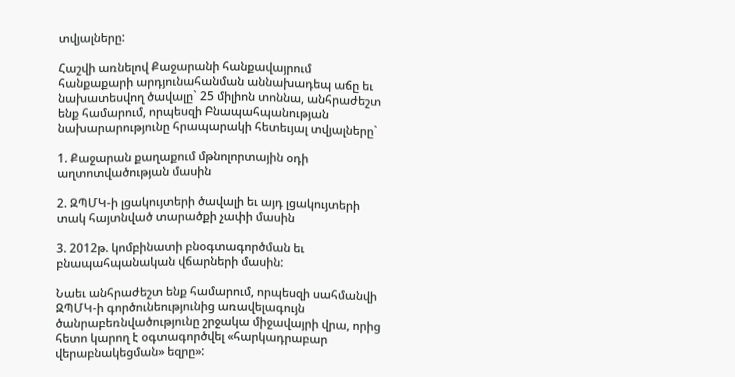տվյալները:

Հաշվի առնելով Քաջարանի հանքավայրում հանքաքարի արդյունահանման աննախադեպ աճը եւ նախատեսվող ծավալը` 25 միլիոն տոննա, անհրաժեշտ ենք համարում, որպեսզի Բնապահպանության նախարարությունը հրապարակի հետեւյալ տվյալները`

1. Քաջարան քաղաքում մթնոլորտային օդի աղտոտվածության մասին

2. ԶՊՄԿ-ի լցակույտերի ծավալի եւ այդ լցակույտերի տակ հայտնված տարածքի չափի մասին

3. 2012թ. կոմբինատի բնօգտագործման եւ բնապահպանական վճարների մասին:

Նաեւ անհրաժեշտ ենք համարում, որպեսզի սահմանվի ԶՊՄԿ-ի գործունեությունից առավելագույն ծանրաբեռնվածությունը շրջակա միջավայրի վրա, որից հետո կարող է օգտագործվել «հարկադրաբար վերաբնակեցման» եզրը»: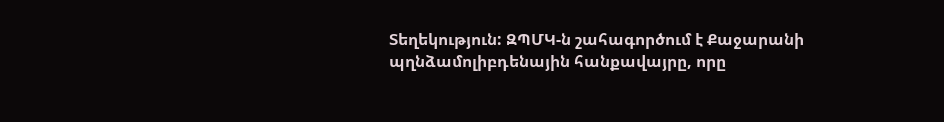Տեղեկություն: ԶՊՄԿ-ն շահագործում է Քաջարանի պղնձամոլիբդենային հանքավայրը, որը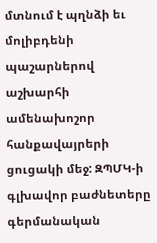մտնում է պղնձի եւ մոլիբդենի պաշարներով աշխարհի ամենախոշոր հանքավայրերի ցուցակի մեջ: ԶՊՄԿ-ի գլխավոր բաժնետերը գերմանական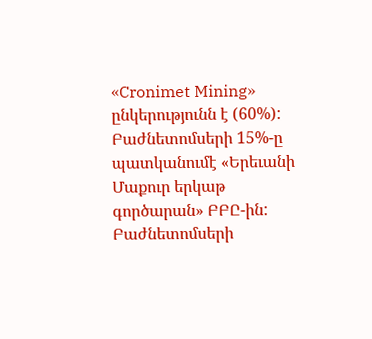«Cronimet Mining» ընկերությունն է (60%): Բաժնետոմսերի 15%-ը պատկանումէ «Երեւանի Մաքուր երկաթ գործարան» ԲԲԸ-ին: Բաժնետոմսերի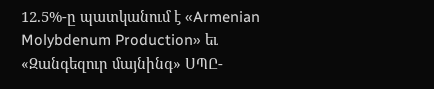12.5%-ը պատկանում է «Armenian Molybdenum Production» եւ «Զանգեզուր մայնինգ» ՍՊԸ-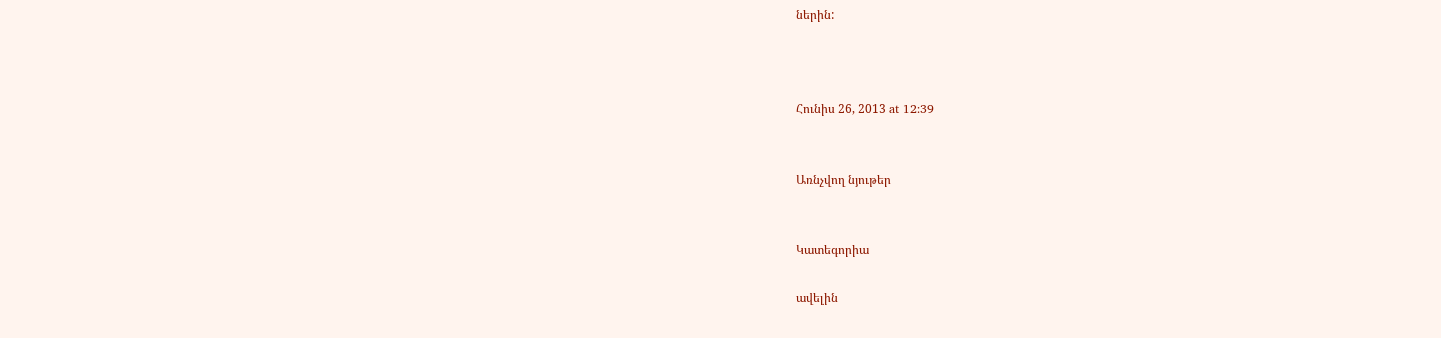ներին:



Հունիս 26, 2013 at 12:39


Առնչվող նյութեր


Կատեգորիա

ավելին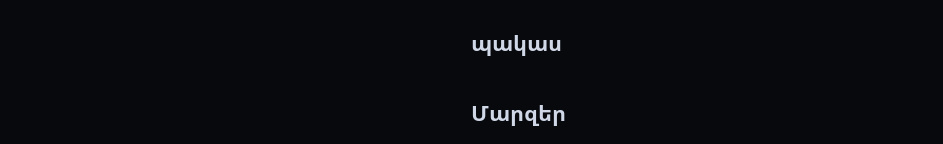պակաս

Մարզեր